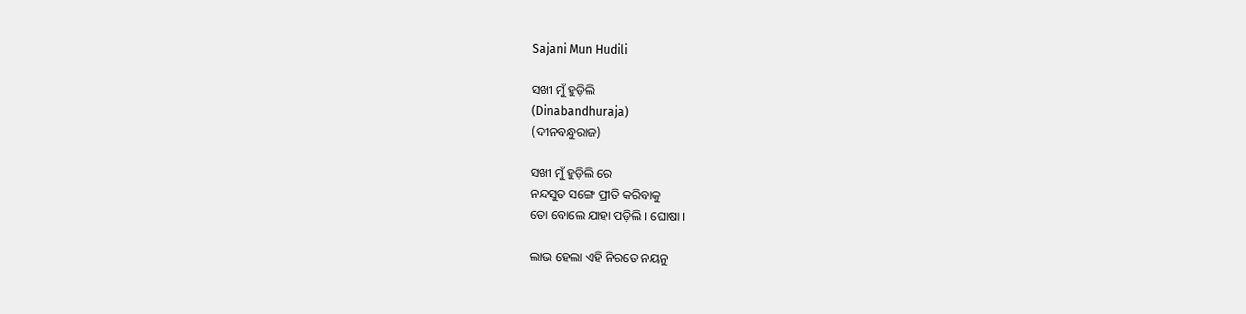Sajani Mun Hudili

ସଖୀ ମୁଁ ହୁଡ଼ିଲି
(Dinabandhuraja)
(ଦୀନବନ୍ଧୁରାଜ)

ସଖୀ ମୁଁ ହୁଡ଼ିଲି ରେ
ନନ୍ଦସୁତ ସଙ୍ଗେ ପ୍ରୀତି କରିବାକୁ
ତୋ ବୋଲେ ଯାହା ପଡ଼ିଲି । ଘୋଷା ।

ଲାଭ ହେଲା ଏହି ନିରତେ ନୟନୁ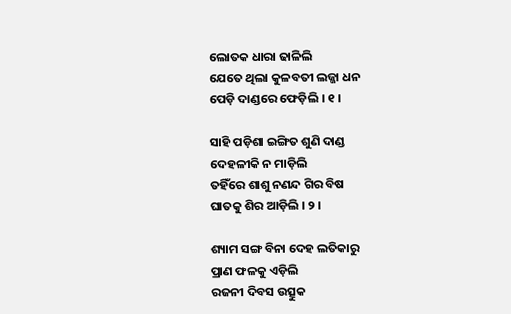ଲୋତକ ଧାରା ଢାଳିଲି
ଯେତେ ଥିଲା କୁଳବତୀ ଲଜ୍ଜା ଧନ
ପେଡ଼ି ଦାଣ୍ଡରେ ଫେଡ଼ିଲି । ୧ ।

ସାହି ପଡ଼ିଶା ଇଙ୍ଗିତ ଶୁଣି ଦାଣ୍ଡ
ଦେହଳୀକି ନ ମାଡ଼ିଲି
ତହିଁରେ ଶାଶୁ ନଣନ୍ଦ ଗିର ବିଷ
ଘାତକୁ ଶିର ଆଡ଼ିଲି । ୨ ।

ଶ୍ୟାମ ସଙ୍ଗ ବିନା ଦେହ ଲତିକାରୁ
ପ୍ରାଣ ଫଳକୁ ଏଡ଼ିଲି
ରଜନୀ ଦିବସ ଉତ୍ସୁକ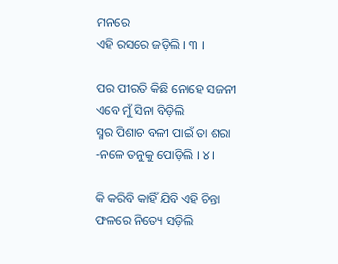ମନରେ
ଏହି ରସରେ ଜଡ଼ିଲି । ୩ ।

ପର ପୀରତି କିଛି ନୋହେ ସଜନୀ
ଏବେ ମୁଁ ସିନା ବିଡ଼ିଲି
ସ୍ମର ପିଶାଚ ବଳୀ ପାଇଁ ତା ଶରା
-ନଳେ ତନୁକୁ ପୋଡ଼ିଲି । ୪ ।

କି କରିବି କାହିଁ ଯିବି ଏହି ଚିନ୍ତା
ଫଳରେ ନିତ୍ୟେ ସଡ଼ିଲି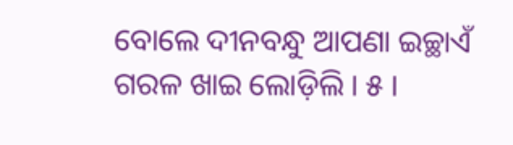ବୋଲେ ଦୀନବନ୍ଧୁ ଆପଣା ଇଚ୍ଛାଏଁ
ଗରଳ ଖାଇ ଲୋଡ଼ିଲି । ୫ ।